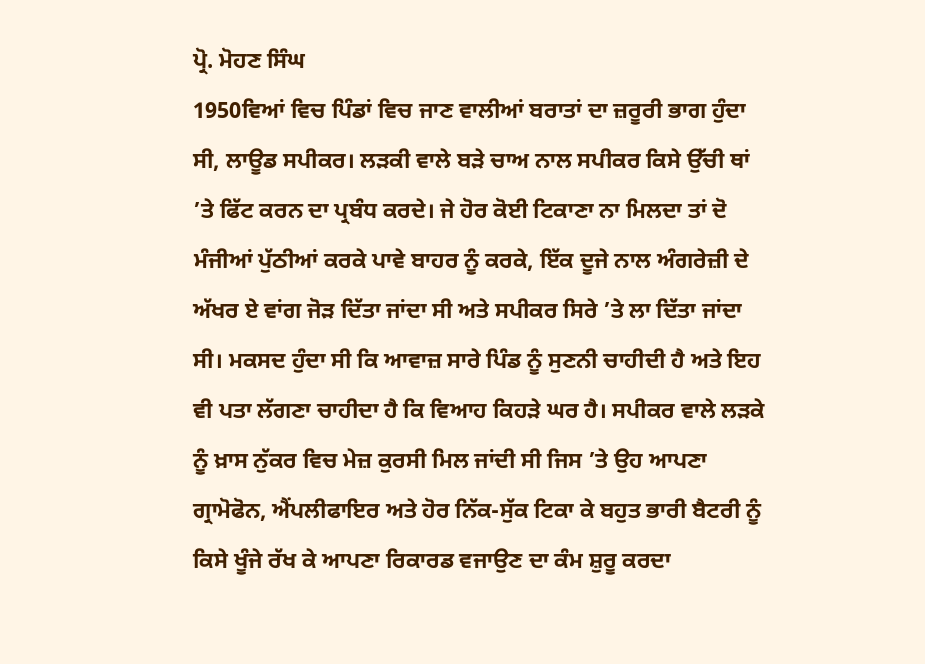ਪ੍ਰੋ. ਮੋਹਣ ਸਿੰਘ
1950ਵਿਆਂ ਵਿਚ ਪਿੰਡਾਂ ਵਿਚ ਜਾਣ ਵਾਲੀਆਂ ਬਰਾਤਾਂ ਦਾ ਜ਼ਰੂਰੀ ਭਾਗ ਹੁੰਦਾ ਸੀ, ਲਾਊਡ ਸਪੀਕਰ। ਲੜਕੀ ਵਾਲੇ ਬੜੇ ਚਾਅ ਨਾਲ ਸਪੀਕਰ ਕਿਸੇ ਉੱਚੀ ਥਾਂ ’ਤੇ ਫਿੱਟ ਕਰਨ ਦਾ ਪ੍ਰਬੰਧ ਕਰਦੇ। ਜੇ ਹੋਰ ਕੋਈ ਟਿਕਾਣਾ ਨਾ ਮਿਲਦਾ ਤਾਂ ਦੋ ਮੰਜੀਆਂ ਪੁੱਠੀਆਂ ਕਰਕੇ ਪਾਵੇ ਬਾਹਰ ਨੂੰ ਕਰਕੇ, ਇੱਕ ਦੂਜੇ ਨਾਲ ਅੰਗਰੇਜ਼ੀ ਦੇ ਅੱਖਰ ਏ ਵਾਂਗ ਜੋੜ ਦਿੱਤਾ ਜਾਂਦਾ ਸੀ ਅਤੇ ਸਪੀਕਰ ਸਿਰੇ ’ਤੇ ਲਾ ਦਿੱਤਾ ਜਾਂਦਾ ਸੀ। ਮਕਸਦ ਹੁੰਦਾ ਸੀ ਕਿ ਆਵਾਜ਼ ਸਾਰੇ ਪਿੰਡ ਨੂੰ ਸੁਣਨੀ ਚਾਹੀਦੀ ਹੈ ਅਤੇ ਇਹ ਵੀ ਪਤਾ ਲੱਗਣਾ ਚਾਹੀਦਾ ਹੈ ਕਿ ਵਿਆਹ ਕਿਹੜੇ ਘਰ ਹੈ। ਸਪੀਕਰ ਵਾਲੇ ਲੜਕੇ ਨੂੰ ਖ਼ਾਸ ਨੁੱਕਰ ਵਿਚ ਮੇਜ਼ ਕੁਰਸੀ ਮਿਲ ਜਾਂਦੀ ਸੀ ਜਿਸ ’ਤੇ ਉਹ ਆਪਣਾ ਗ੍ਰਾਮੋਫੋਨ, ਐਂਪਲੀਫਾਇਰ ਅਤੇ ਹੋਰ ਨਿੱਕ-ਸੁੱਕ ਟਿਕਾ ਕੇ ਬਹੁਤ ਭਾਰੀ ਬੈਟਰੀ ਨੂੰ ਕਿਸੇ ਖੂੰਜੇ ਰੱਖ ਕੇ ਆਪਣਾ ਰਿਕਾਰਡ ਵਜਾਉਣ ਦਾ ਕੰਮ ਸ਼ੁਰੂ ਕਰਦਾ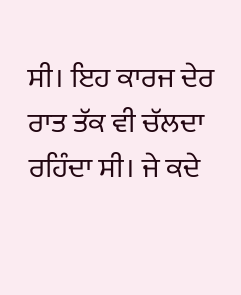ਸੀ। ਇਹ ਕਾਰਜ ਦੇਰ ਰਾਤ ਤੱਕ ਵੀ ਚੱਲਦਾ ਰਹਿੰਦਾ ਸੀ। ਜੇ ਕਦੇ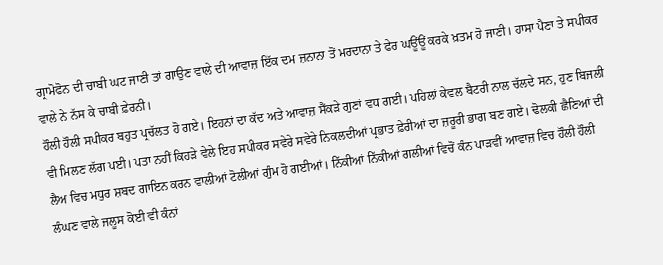ਗ੍ਰਾਮੋਫੋਨ ਦੀ ਚਾਬੀ ਘਟ ਜਾਣੀ ਤਾਂ ਗਾਉਣ ਵਾਲੇ ਦੀ ਆਵਾਜ਼ ਇੱਕ ਦਮ ਜ਼ਨਾਨਾ ਤੋਂ ਮਰਦਾਨਾ ਤੇ ਫੇਰ ਘਊਂਊਂ ਕਰਕੇ ਖ਼ਤਮ ਹੋ ਜਾਣੀ। ਹਾਸਾ ਪੈਣਾ ਤੇ ਸਪੀਕਰ ਵਾਲੇ ਨੇ ਨੱਸ ਕੇ ਚਾਬੀ ਫ਼ੇਰਨੀ।
ਹੌਲੀ ਹੌਲੀ ਸਪੀਕਰ ਬਹੁਤ ਪ੍ਰਚੱਲਤ ਹੋ ਗਏ। ਇਹਨਾਂ ਦਾ ਕੱਦ ਅਤੇ ਆਵਾਜ਼ ਸੈਂਕੜੇ ਗੁਣਾਂ ਵਧ ਗਈ। ਪਹਿਲਾਂ ਕੇਵਲ ਬੈਟਰੀ ਨਾਲ ਚੱਲਦੇ ਸਨ, ਹੁਣ ਬਿਜਲੀ ਵੀ ਮਿਲਣ ਲੱਗ ਪਈ। ਪਤਾ ਨਹੀਂ ਕਿਹੜੇ ਵੇਲੇ ਇਹ ਸਪੀਕਰ ਸਵੇਰੇ ਸਵੇਰੇ ਨਿਕਲਦੀਆਂ ਪ੍ਰਭਾਤ ਫ਼ੇਰੀਆਂ ਦਾ ਜ਼ਰੂਰੀ ਭਾਗ ਬਣ ਗਏ। ਢੋਲਕੀ ਛੈਣਿਆਂ ਦੀ ਲੈਅ ਵਿਚ ਮਧੁਰ ਸ਼ਬਦ ਗਾਇਨ ਕਰਨ ਵਾਲੀਆਂ ਟੋਲੀਆਂ ਗੁੰਮ ਹੋ ਗਈਆਂ। ਨਿੱਕੀਆਂ ਨਿੱਕੀਆਂ ਗਲੀਆਂ ਵਿਚੋਂ ਕੰਨ ਪਾੜਵੀਂ ਆਵਾਜ਼ ਵਿਚ ਹੌਲੀ ਹੌਲੀ ਲੰਘਣ ਵਾਲੇ ਜਲੂਸ ਕੋਈ ਵੀ ਕੰਨਾਂ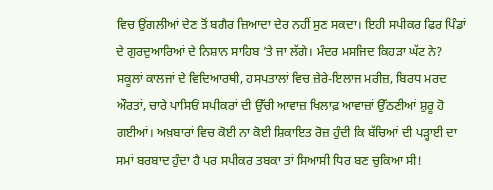ਵਿਚ ਉਂਗਲੀਆਂ ਦੇਣ ਤੋਂ ਬਗੈਰ ਜ਼ਿਆਦਾ ਦੇਰ ਨਹੀਂ ਸੁਣ ਸਕਦਾ। ਇਹੀ ਸਪੀਕਰ ਫਿਰ ਪਿੰਡਾਂ ਦੇ ਗੁਰਦੁਆਰਿਆਂ ਦੇ ਨਿਸ਼ਾਨ ਸਾਹਿਬ ’ਤੇ ਜਾ ਲੱਗੇ। ਮੰਦਰ ਮਸਜਿਦ ਕਿਹੜਾ ਘੱਟ ਨੇ? ਸਕੂਲਾਂ ਕਾਲਜਾਂ ਦੇ ਵਿਦਿਆਰਥੀ, ਹਸਪਤਾਲਾਂ ਵਿਚ ਜ਼ੇਰੇ-ਇਲਾਜ ਮਰੀਜ਼, ਬਿਰਧ ਮਰਦ ਔਰਤਾਂ, ਚਾਰੇ ਪਾਸਿਓਂ ਸਪੀਕਰਾਂ ਦੀ ਉੱਚੀ ਆਵਾਜ਼ ਖਿਲਾਫ਼ ਆਵਾਜ਼ਾਂ ਉੱਠਣੀਆਂ ਸ਼ੁਰੂ ਹੋ ਗਈਆਂ। ਅਖ਼ਬਾਰਾਂ ਵਿਚ ਕੋਈ ਨਾ ਕੋਈ ਸ਼ਿਕਾਇਤ ਰੋਜ਼ ਹੁੰਦੀ ਕਿ ਬੱਚਿਆਂ ਦੀ ਪੜ੍ਹਾਈ ਦਾ ਸਮਾਂ ਬਰਬਾਦ ਹੁੰਦਾ ਹੈ ਪਰ ਸਪੀਕਰ ਤਬਕਾ ਤਾਂ ਸਿਆਸੀ ਧਿਰ ਬਣ ਚੁਕਿਆ ਸੀ!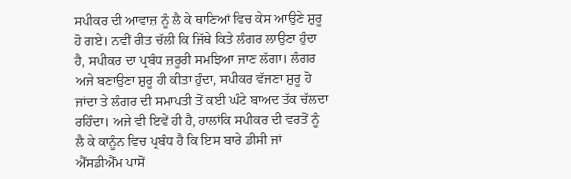ਸਪੀਕਰ ਦੀ ਆਵਾਜ਼ ਨੂੰ ਲੈ ਕੇ ਥਾਣਿਆਂ ਵਿਚ ਕੇਸ ਆਉਣੇ ਸ਼ੁਰੂ ਹੋ ਗਏ। ਨਵੀਂ ਰੀਤ ਚੱਲੀ ਕਿ ਜਿੱਥੇ ਕਿਤੇ ਲੰਗਰ ਲਾਉਣਾ ਹੁੰਦਾ ਹੈ, ਸਪੀਕਰ ਦਾ ਪ੍ਰਬੰਧ ਜ਼ਰੂਰੀ ਸਮਝਿਆ ਜਾਣ ਲੱਗਾ। ਲੰਗਰ ਅਜੇ ਬਣਾਉਣਾ ਸ਼ੁਰੂ ਹੀ ਕੀਤਾ ਹੁੰਦਾ, ਸਪੀਕਰ ਵੱਜਣਾ ਸ਼ੁਰੂ ਹੋ ਜਾਂਦਾ ਤੇ ਲੰਗਰ ਦੀ ਸਮਾਪਤੀ ਤੋਂ ਕਈ ਘੰਟੇ ਬਾਅਦ ਤੱਕ ਚੱਲਦਾ ਰਹਿੰਦਾ। ਅਜੇ ਵੀ ਇਵੇਂ ਹੀ ਹੈ, ਹਾਲਾਂਕਿ ਸਪੀਕਰ ਦੀ ਵਰਤੋਂ ਨੂੰ ਲੈ ਕੇ ਕਾਨੂੰਨ ਵਿਚ ਪ੍ਰਬੰਧ ਹੈ ਕਿ ਇਸ ਬਾਰੇ ਡੀਸੀ ਜਾਂ ਐੱਸਡੀਐੱਮ ਪਾਸੋਂ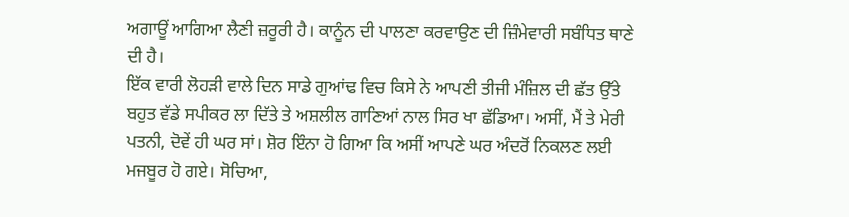ਅਗਾਊਂ ਆਗਿਆ ਲੈਣੀ ਜ਼ਰੂਰੀ ਹੈ। ਕਾਨੂੰਨ ਦੀ ਪਾਲਣਾ ਕਰਵਾਉਣ ਦੀ ਜ਼ਿੰਮੇਵਾਰੀ ਸਬੰਧਿਤ ਥਾਣੇ ਦੀ ਹੈ।
ਇੱਕ ਵਾਰੀ ਲੋਹੜੀ ਵਾਲੇ ਦਿਨ ਸਾਡੇ ਗੁਆਂਢ ਵਿਚ ਕਿਸੇ ਨੇ ਆਪਣੀ ਤੀਜੀ ਮੰਜ਼ਿਲ ਦੀ ਛੱਤ ਉੱਤੇ ਬਹੁਤ ਵੱਡੇ ਸਪੀਕਰ ਲਾ ਦਿੱਤੇ ਤੇ ਅਸ਼ਲੀਲ ਗਾਣਿਆਂ ਨਾਲ ਸਿਰ ਖਾ ਛੱਡਿਆ। ਅਸੀਂ, ਮੈਂ ਤੇ ਮੇਰੀ ਪਤਨੀ, ਦੋਵੇਂ ਹੀ ਘਰ ਸਾਂ। ਸ਼ੋਰ ਇੰਨਾ ਹੋ ਗਿਆ ਕਿ ਅਸੀਂ ਆਪਣੇ ਘਰ ਅੰਦਰੋਂ ਨਿਕਲਣ ਲਈ ਮਜਬੂਰ ਹੋ ਗਏ। ਸੋਚਿਆ,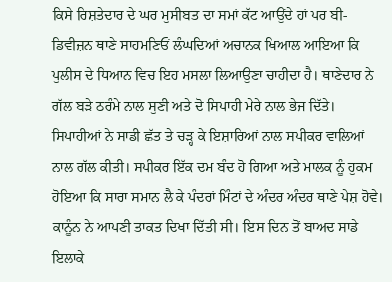ਕਿਸੇ ਰਿਸ਼ਤੇਦਾਰ ਦੇ ਘਰ ਮੁਸੀਬਤ ਦਾ ਸਮਾਂ ਕੱਟ ਆਉਂਦੇ ਹਾਂ ਪਰ ਬੀ-ਡਿਵੀਜ਼ਨ ਥਾਣੇ ਸਾਹਮਣਿਓਂ ਲੰਘਦਿਆਂ ਅਚਾਨਕ ਖਿਆਲ ਆਇਆ ਕਿ ਪੁਲੀਸ ਦੇ ਧਿਆਨ ਵਿਚ ਇਹ ਮਸਲਾ ਲਿਆਉਣਾ ਚਾਹੀਦਾ ਹੈ। ਥਾਣੇਦਾਰ ਨੇ ਗੱਲ ਬੜੇ ਠਰੰਮੇ ਨਾਲ ਸੁਣੀ ਅਤੇ ਦੋ ਸਿਪਾਹੀ ਮੇਰੇ ਨਾਲ ਭੇਜ ਦਿੱਤੇ। ਸਿਪਾਹੀਆਂ ਨੇ ਸਾਡੀ ਛੱਤ ਤੇ ਚੜ੍ਹ ਕੇ ਇਸ਼ਾਰਿਆਂ ਨਾਲ ਸਪੀਕਰ ਵਾਲਿਆਂ ਨਾਲ ਗੱਲ ਕੀਤੀ। ਸਪੀਕਰ ਇੱਕ ਦਮ ਬੰਦ ਹੋ ਗਿਆ ਅਤੇ ਮਾਲਕ ਨੂੰ ਹੁਕਮ ਹੋਇਆ ਕਿ ਸਾਰਾ ਸਮਾਨ ਲੈ ਕੇ ਪੰਦਰਾਂ ਮਿੰਟਾਂ ਦੇ ਅੰਦਰ ਅੰਦਰ ਥਾਣੇ ਪੇਸ਼ ਹੋਵੇ। ਕਾਨੂੰਨ ਨੇ ਆਪਣੀ ਤਾਕਤ ਦਿਖਾ ਦਿੱਤੀ ਸੀ। ਇਸ ਦਿਨ ਤੋਂ ਬਾਅਦ ਸਾਡੇ ਇਲਾਕੇ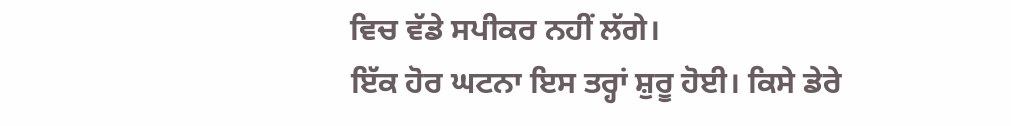ਵਿਚ ਵੱਡੇ ਸਪੀਕਰ ਨਹੀਂ ਲੱਗੇ।
ਇੱਕ ਹੋਰ ਘਟਨਾ ਇਸ ਤਰ੍ਹਾਂ ਸ਼ੁਰੂ ਹੋਈ। ਕਿਸੇ ਡੇਰੇ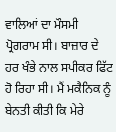ਵਾਲਿਆਂ ਦਾ ਮੌਸਮੀ ਪ੍ਰੋਗਰਾਮ ਸੀ। ਬਾਜ਼ਾਰ ਦੇ ਹਰ ਖੰਭੇ ਨਾਲ ਸਪੀਕਰ ਫਿੱਟ ਹੋ ਰਿਹਾ ਸੀ। ਮੈਂ ਮਕੈਨਿਕ ਨੂੰ ਬੇਨਤੀ ਕੀਤੀ ਕਿ ਮੇਰੇ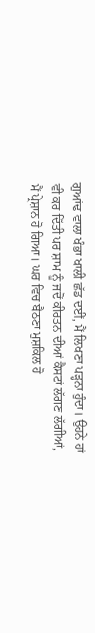ਗੁਆਂਢ ਵਾਲਾ ਖੰਭਾ ਖਾਲੀ ਛੱਡ ਦਈਂ, ਮੈਂ ਲਿਖਣਾ ਪੜ੍ਹਨਾ ਹੁੰਦਾ। ਉਹਨੇ ਹਾਂ ਵੀ ਕਰ ਦਿੱਤੀ ਪਰ ਸ਼ਾਮ ਨੂੰ ਜਦੋਂ ਕੀਰਤਨ ਦੀਆਂ ਕੈਸਟਾਂ ਲੱਗਣ ਲੱਗੀਆਂ, ਮੈਂ ਪ੍ਰੇਸ਼ਾਨ ਹੋ ਗਿਆ। ਘਰ ਵਿਚ ਬੈਠਣਾ ਮੁਸ਼ਕਿਲ ਹੋ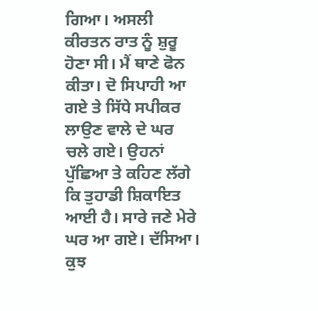ਗਿਆ। ਅਸਲੀ ਕੀਰਤਨ ਰਾਤ ਨੂੰ ਸ਼ੁਰੂ ਹੋਣਾ ਸੀ। ਮੈਂ ਥਾਣੇ ਫੋਨ ਕੀਤਾ। ਦੋ ਸਿਪਾਹੀ ਆ ਗਏ ਤੇ ਸਿੱਧੇ ਸਪੀਕਰ ਲਾਉਣ ਵਾਲੇ ਦੇ ਘਰ ਚਲੇ ਗਏ। ਉਹਨਾਂ ਪੁੱਛਿਆ ਤੇ ਕਹਿਣ ਲੱਗੇ ਕਿ ਤੁਹਾਡੀ ਸ਼ਿਕਾਇਤ ਆਈ ਹੈ। ਸਾਰੇ ਜਣੇ ਮੇਰੇ ਘਰ ਆ ਗਏ। ਦੱਸਿਆ। ਕੁਝ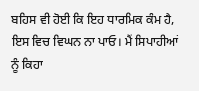ਬਹਿਸ ਵੀ ਹੋਈ ਕਿ ਇਹ ਧਾਰਮਿਕ ਕੰਮ ਹੈ, ਇਸ ਵਿਚ ਵਿਘਨ ਨਾ ਪਾਓ। ਮੈਂ ਸਿਪਾਹੀਆਂ ਨੂੰ ਕਿਹਾ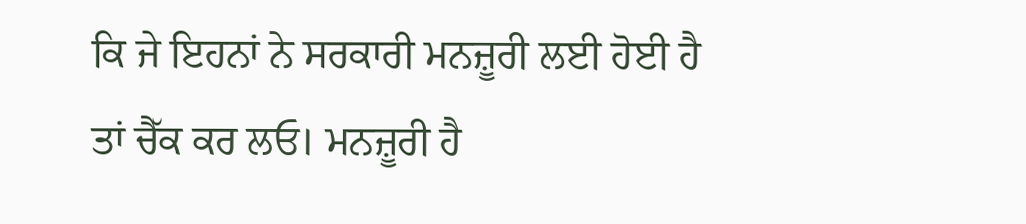ਕਿ ਜੇ ਇਹਨਾਂ ਨੇ ਸਰਕਾਰੀ ਮਨਜ਼ੂਰੀ ਲਈ ਹੋਈ ਹੈ ਤਾਂ ਚੈੱਕ ਕਰ ਲਓ। ਮਨਜ਼ੂਰੀ ਹੈ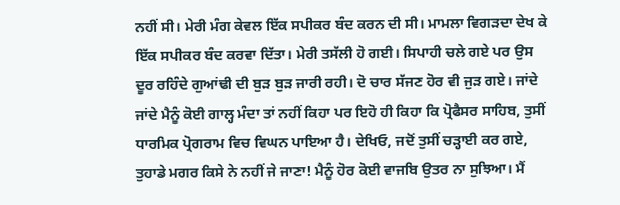ਨਹੀਂ ਸੀ। ਮੇਰੀ ਮੰਗ ਕੇਵਲ ਇੱਕ ਸਪੀਕਰ ਬੰਦ ਕਰਨ ਦੀ ਸੀ। ਮਾਮਲਾ ਵਿਗੜਦਾ ਦੇਖ ਕੇ ਇੱਕ ਸਪੀਕਰ ਬੰਦ ਕਰਵਾ ਦਿੱਤਾ। ਮੇਰੀ ਤਸੱਲੀ ਹੋ ਗਈ। ਸਿਪਾਹੀ ਚਲੇ ਗਏ ਪਰ ਉਸ ਦੂਰ ਰਹਿੰਦੇ ਗੁਆਂਢੀ ਦੀ ਬੁੜ ਬੁੜ ਜਾਰੀ ਰਹੀ। ਦੋ ਚਾਰ ਸੱਜਣ ਹੋਰ ਵੀ ਜੁੜ ਗਏ। ਜਾਂਦੇ ਜਾਂਦੇ ਮੈਨੂੰ ਕੋਈ ਗਾਲ੍ਹ ਮੰਦਾ ਤਾਂ ਨਹੀਂ ਕਿਹਾ ਪਰ ਇਹੋ ਹੀ ਕਿਹਾ ਕਿ ਪ੍ਰੋਫੈਸਰ ਸਾਹਿਬ, ਤੁਸੀਂ ਧਾਰਮਿਕ ਪ੍ਰੋਗਰਾਮ ਵਿਚ ਵਿਘਨ ਪਾਇਆ ਹੈ। ਦੇਖਿਓ, ਜਦੋਂ ਤੁਸੀਂ ਚੜ੍ਹਾਈ ਕਰ ਗਏ, ਤੁਹਾਡੇ ਮਗਰ ਕਿਸੇ ਨੇ ਨਹੀਂ ਜੇ ਜਾਣਾ! ਮੈਨੂੰ ਹੋਰ ਕੋਈ ਵਾਜਬਿ ਉਤਰ ਨਾ ਸੁਝਿਆ। ਮੈਂ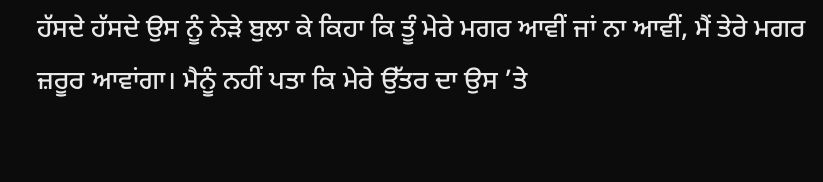ਹੱਸਦੇ ਹੱਸਦੇ ਉਸ ਨੂੰ ਨੇੜੇ ਬੁਲਾ ਕੇ ਕਿਹਾ ਕਿ ਤੂੰ ਮੇਰੇ ਮਗਰ ਆਵੀਂ ਜਾਂ ਨਾ ਆਵੀਂ, ਮੈਂ ਤੇਰੇ ਮਗਰ ਜ਼ਰੂਰ ਆਵਾਂਗਾ। ਮੈਨੂੰ ਨਹੀਂ ਪਤਾ ਕਿ ਮੇਰੇ ਉੱਤਰ ਦਾ ਉਸ ’ਤੇ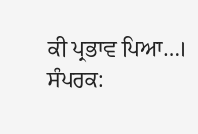ਕੀ ਪ੍ਰਭਾਵ ਪਿਆ…।
ਸੰਪਰਕ: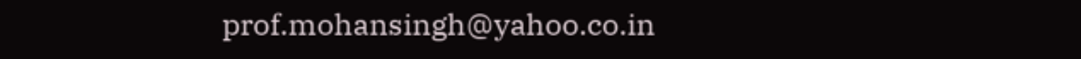prof.mohansingh@yahoo.co.in